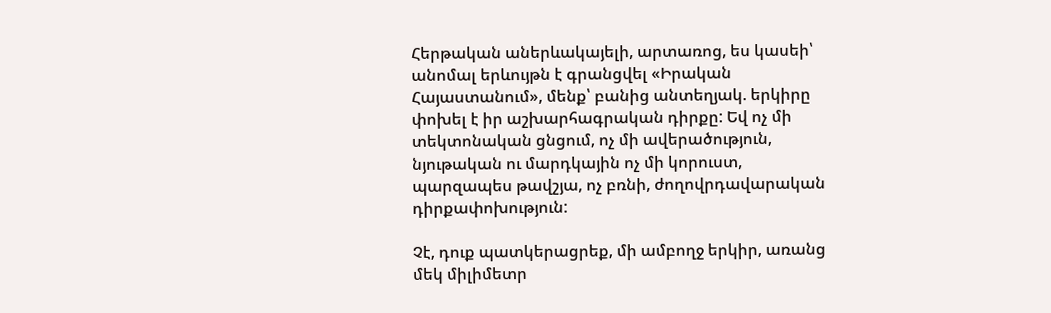Հերթական աներևակայելի, արտառոց, ես կասեի՝ անոմալ երևույթն է գրանցվել «Իրական Հայաստանում», մենք՝ բանից անտեղյակ. երկիրը փոխել է իր աշխարհագրական դիրքը: Եվ ոչ մի տեկտոնական ցնցում, ոչ մի ավերածություն, նյութական ու մարդկային ոչ մի կորուստ, պարզապես թավշյա, ոչ բռնի, ժողովրդավարական դիրքափոխություն:

Չէ, դուք պատկերացրեք, մի ամբողջ երկիր, առանց մեկ միլիմետր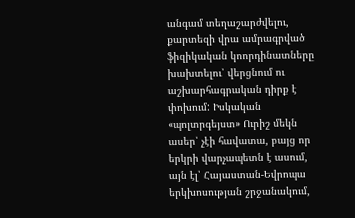անգամ տեղաշարժվելու, քարտեզի վրա ամրագրված ֆիզիկական կոորդինատները խախտելու՝ վերցնում ու աշխարհագրական դիրք է փոխում: Իսկական «պոլտրգեյստ» Ուրիշ մեկն ասեր՝ չէի հավատա, բայց որ երկրի վարչապետն է ասում, այն էլ՝ Հայաստան-Եվրոպա երկխոսության շրջանակում,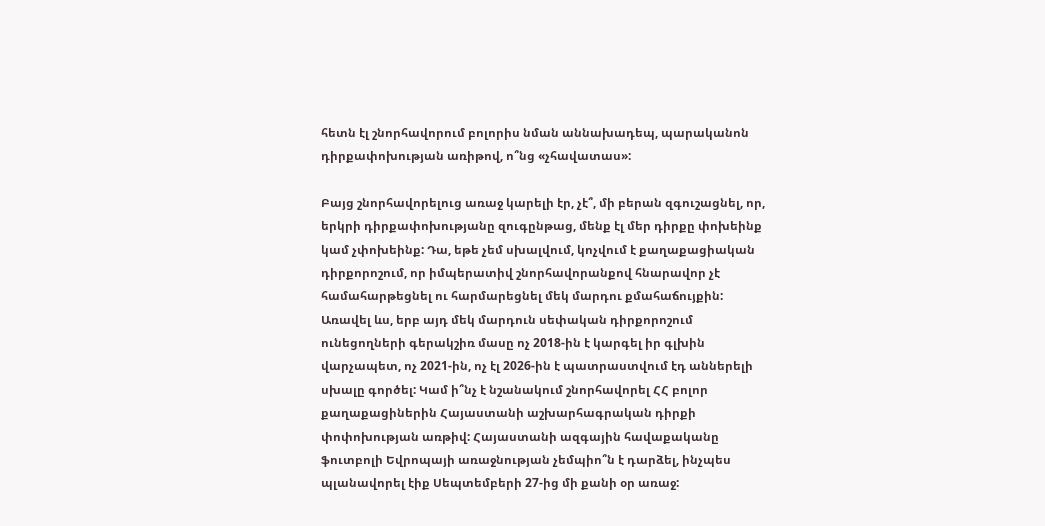հետն էլ շնորհավորում բոլորիս նման աննախադեպ, պարականոն դիրքափոխության առիթով, ո՞նց «չհավատաս»:

Բայց շնորհավորելուց առաջ կարելի էր, չէ՞, մի բերան զգուշացնել, որ, երկրի դիրքափոխությանը զուգընթաց, մենք էլ մեր դիրքը փոխեինք կամ չփոխեինք: Դա, եթե չեմ սխալվում, կոչվում է քաղաքացիական դիրքորոշում, որ իմպերատիվ շնորհավորանքով հնարավոր չէ համահարթեցնել ու հարմարեցնել մեկ մարդու քմահաճույքին: Առավել ևս, երբ այդ մեկ մարդուն սեփական դիրքորոշում ունեցողների գերակշիռ մասը ոչ 2018-ին է կարգել իր գլխին վարչապետ, ոչ 2021-ին, ոչ էլ 2026-ին է պատրաստվում էդ աններելի սխալը գործել: Կամ ի՞նչ է նշանակում շնորհավորել ՀՀ բոլոր քաղաքացիներին Հայաստանի աշխարհագրական դիրքի փոփոխության առթիվ: Հայաստանի ազգային հավաքականը ֆուտբոլի Եվրոպայի առաջնության չեմպիո՞ն է դարձել, ինչպես պլանավորել էիք Սեպտեմբերի 27-ից մի քանի օր առաջ: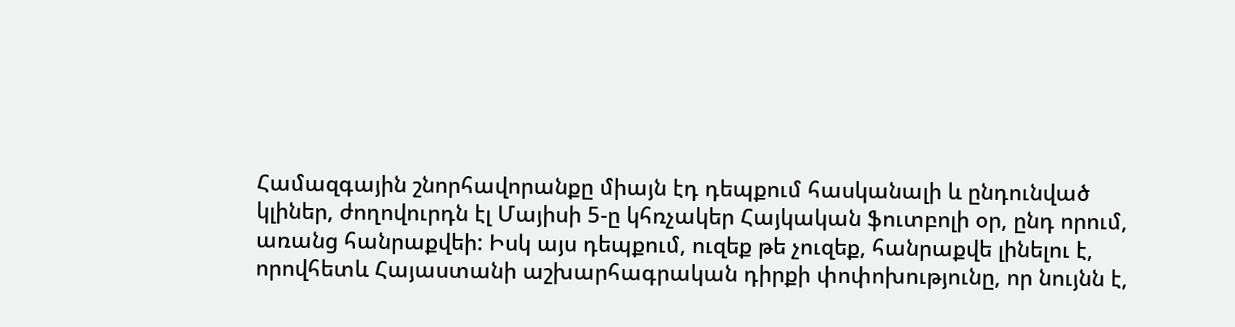Համազգային շնորհավորանքը միայն էդ դեպքում հասկանալի և ընդունված կլիներ, ժողովուրդն էլ Մայիսի 5-ը կհռչակեր Հայկական ֆուտբոլի օր, ընդ որում, առանց հանրաքվեի: Իսկ այս դեպքում, ուզեք թե չուզեք, հանրաքվե լինելու է, որովհետև Հայաստանի աշխարհագրական դիրքի փոփոխությունը, որ նույնն է,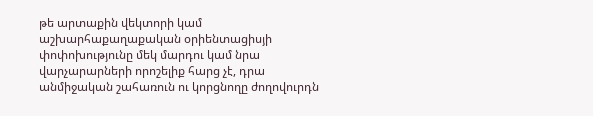թե արտաքին վեկտորի կամ աշխարհաքաղաքական օրիենտացիսյի փոփոխությունը մեկ մարդու կամ նրա վարչարարների որոշելիք հարց չէ, դրա անմիջական շահառուն ու կորցնողը ժողովուրդն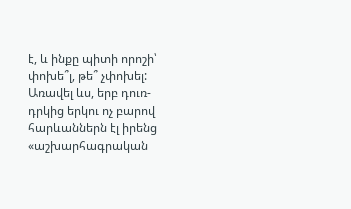է, և ինքը պիտի որոշի՝ փոխե՞լ, թե՞ չփոխել: Առավել ևս, երբ դուռ-դրկից երկու ոչ բարով հարևաններն էլ իրենց «աշխարհագրական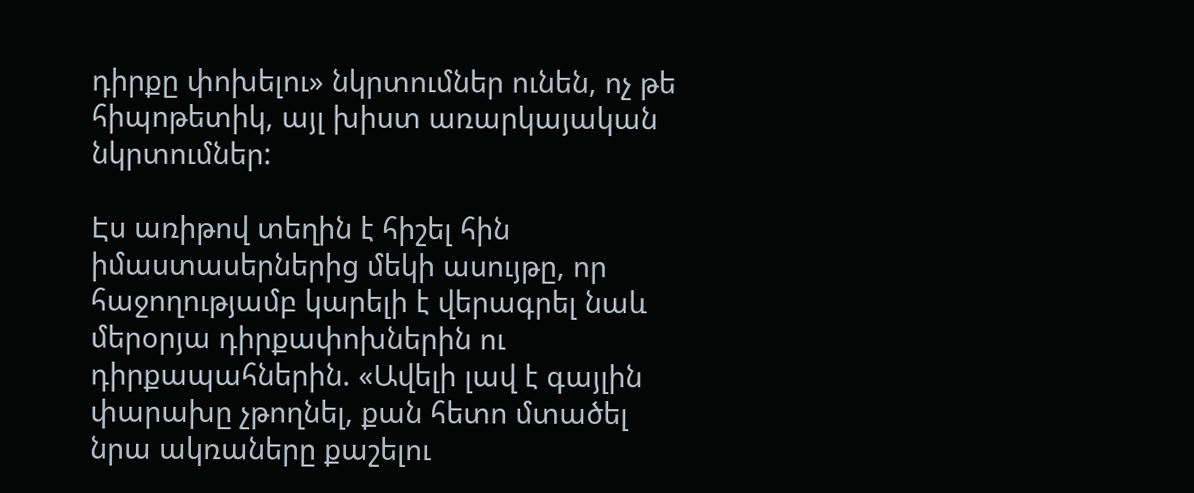դիրքը փոխելու» նկրտումներ ունեն, ոչ թե հիպոթետիկ, այլ խիստ առարկայական նկրտումներ:

Էս առիթով տեղին է հիշել հին իմաստասերներից մեկի ասույթը, որ հաջողությամբ կարելի է վերագրել նաև մերօրյա դիրքափոխներին ու դիրքապահներին. «Ավելի լավ է գայլին փարախը չթողնել, քան հետո մտածել նրա ակռաները քաշելու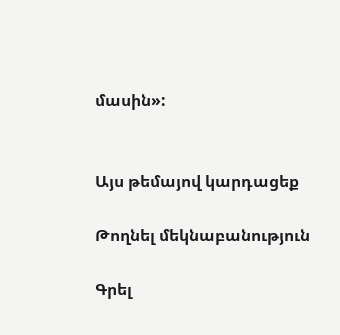մասին»:


Այս թեմայով կարդացեք

Թողնել մեկնաբանություն

Գրել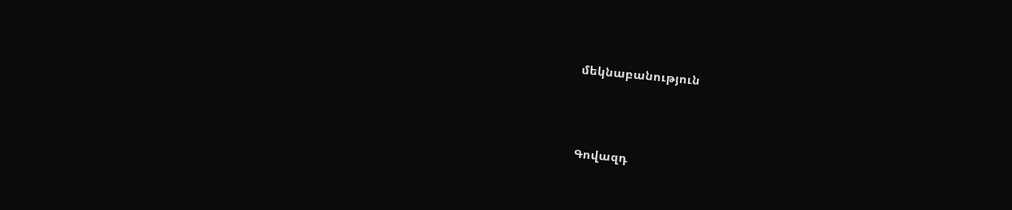մեկնաբանություն



Գովազդ